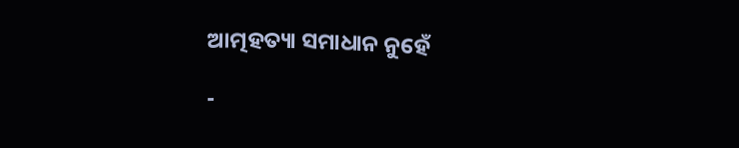ଆତ୍ମହତ୍ୟା ସମାଧାନ ନୁହେଁ

-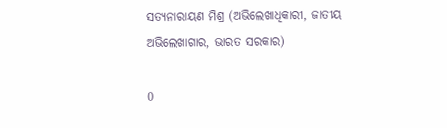ସତ୍ୟନାରାୟଣ ମିଶ୍ର (ଅଭିଲେଖାଧିକାରୀ, ଜାତୀୟ ଅଭିଲେଖାଗାର, ଭାରତ ସରକାର)

0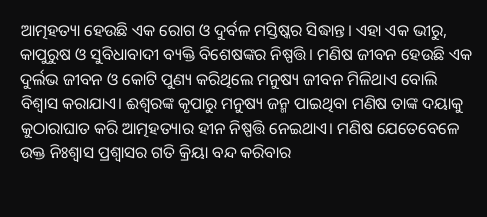ଆତ୍ମହତ୍ୟା ହେଉଛି ଏକ ରୋଗ ଓ ଦୁର୍ବଳ ମସ୍ତିଷ୍କର ସିଦ୍ଧାନ୍ତ। ଏହା ଏକ ଭୀରୁ, କାପୁରୁଷ ଓ ସୁବିଧାବାଦୀ ବ୍ୟକ୍ତି ବିଶେଷଙ୍କର ନିଷ୍ପତ୍ତି। ମଣିଷ ଜୀବନ ହେଉଛି ଏକ ଦୁର୍ଲଭ ଜୀବନ ଓ କୋଟି ପୁଣ୍ୟ କରିଥିଲେ ମନୁଷ୍ୟ ଜୀବନ ମିଳିଥାଏ ବୋଲି ବିଶ୍ବାସ କରାଯାଏ। ଈଶ୍ବରଙ୍କ କୃପାରୁ ମନୁଷ୍ୟ ଜନ୍ମ ପାଇଥିବା ମଣିଷ ତାଙ୍କ ଦୟାକୁ କୁଠାରାଘାତ କରି ଆତ୍ମହତ୍ୟାର ହୀନ ନିଷ୍ପତ୍ତି ନେଇଥାଏ। ମଣିଷ ଯେତେବେଳେ ଉକ୍ତ ନିଃଶ୍ବାସ ପ୍ରଶ୍ବାସର ଗତି କ୍ରିୟା ବନ୍ଦ କରିବାର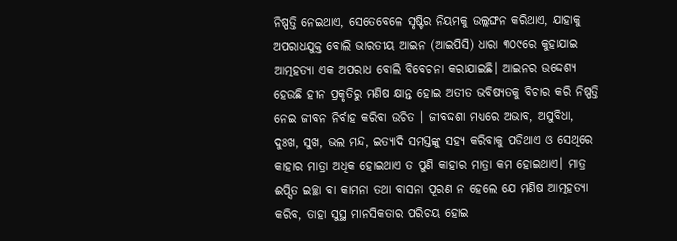ନିଷ୍ପତ୍ତି ନେଇଥାଏ, ସେତେବେଳେ ସୃଷ୍ଟିର ନିୟମକୁ ଉଲ୍ଲଙ୍ଘନ କରିଥାଏ, ଯାହାକୁ ଅପରାଧଯୁକ୍ତ ବୋଲି ଭାରତୀୟ ଆଇନ (ଆଇପିସି) ଧାରା ୩୦୯ରେ କୁହାଯାଇ ଆତ୍ମହତ୍ୟା ଏକ ଅପରାଧ ବୋଲି ବିବେଚନା କରାଯାଇଛି। ଆଇନର ଉଦ୍ଦେଶ୍ୟ ହେଉଛି ହୀନ ପ୍ରକୃତିରୁ ମଣିଷ କ୍ଷାନ୍ତ ହୋଇ ଅତୀତ ଭବିଷ୍ୟତକୁ ବିଚାର କରି ନିଷ୍ପତ୍ତି ନେଇ ଜୀବନ ନିର୍ବାହ କରିବା ଉଚିତ । ଜୀବଦ୍ଦଶା ମଧ୍ୟରେ ଅଭାବ, ଅସୁବିଧା, ଦୁଃଖ, ସୁଖ, ଭଲ ମନ୍ଦ, ଇତ୍ୟାଦି ସମସ୍ତଙ୍କୁ ସହ୍ୟ କରିବାକୁ ପଡିଥାଏ ଓ ସେଥିରେ କାହାର ମାତ୍ରା ଅଧିକ ହୋଇଥାଏ ତ ପୁଣି କାହାର ମାତ୍ରା କମ ହୋଇଥାଏ। ମାତ୍ର ଈପ୍ସିତ ଇଚ୍ଛା ବା କାମନା ତଥା ବାସନା ପୂରଣ ନ ହେଲେ ଯେ ମଣିଷ ଆତ୍ମହତ୍ୟା କରିବ, ତାହା ସୁସ୍ଥ ମାନସିକତାର ପରିଚୟ ହୋଇ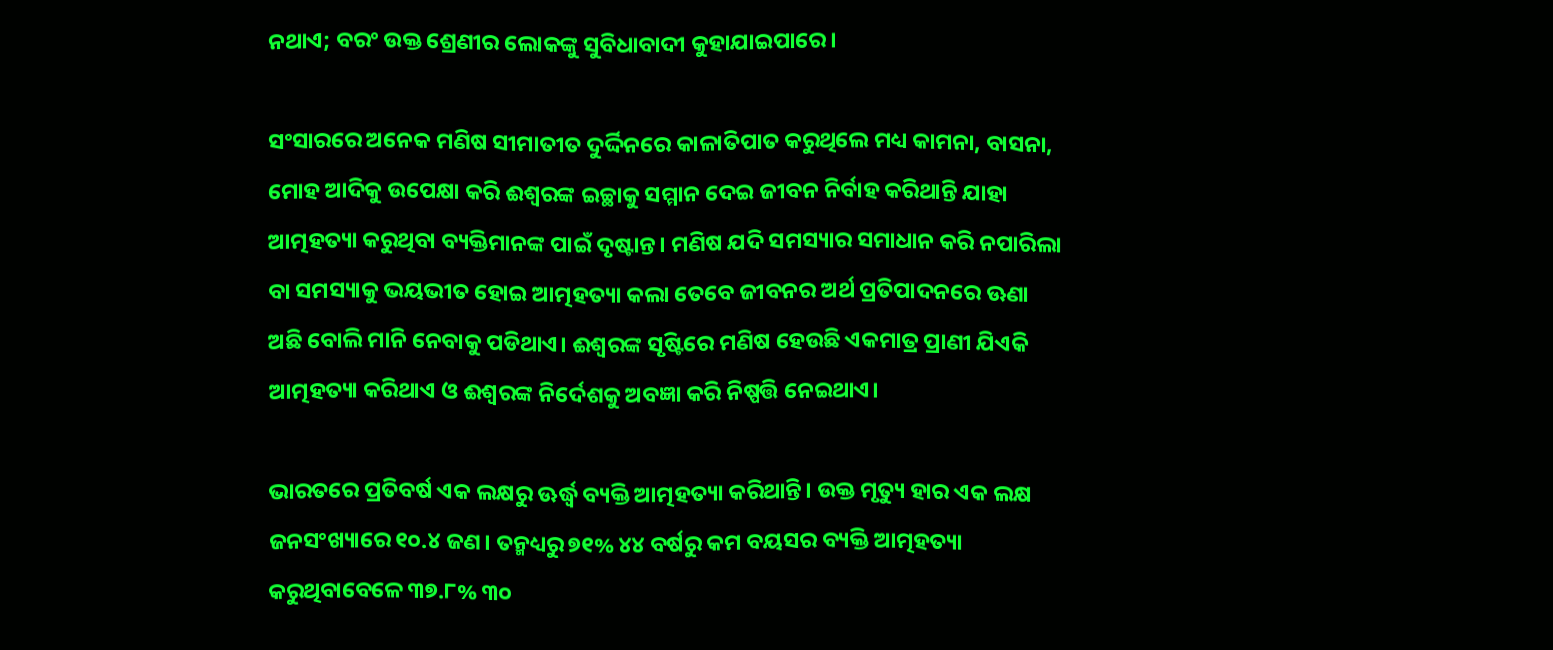ନଥାଏ; ବରଂ ଉକ୍ତ ଶ୍ରେଣୀର ଲୋକଙ୍କୁ ସୁବିଧାବାଦୀ କୁହାଯାଇପାରେ।

ସଂସାରରେ ଅନେକ ମଣିଷ ସୀମାତୀତ ଦୁର୍ଦ୍ଦିନରେ କାଳାତିପାତ କରୁଥିଲେ ମଧ୍ୟ କାମନା, ବାସନା, ମୋହ ଆଦିକୁ ଉପେକ୍ଷା କରି ଈଶ୍ବରଙ୍କ ଇଚ୍ଛାକୁ ସମ୍ମାନ ଦେଇ ଜୀବନ ନିର୍ବାହ କରିଥାନ୍ତି ଯାହା ଆତ୍ମହତ୍ୟା କରୁଥିବା ବ୍ୟକ୍ତିମାନଙ୍କ ପାଇଁ ଦୃଷ୍ଟାନ୍ତ। ମଣିଷ ଯଦି ସମସ୍ୟାର ସମାଧାନ କରି ନପାରିଲା ବା ସମସ୍ୟାକୁ ଭୟଭୀତ ହୋଇ ଆତ୍ମହତ୍ୟା କଲା ତେବେ ଜୀବନର ଅର୍ଥ ପ୍ରତିପାଦନରେ ଊଣା ଅଛି ବୋଲି ମାନି ନେବାକୁ ପଡିଥାଏ। ଈଶ୍ବରଙ୍କ ସୃଷ୍ଟିରେ ମଣିଷ ହେଉଛି ଏକମାତ୍ର ପ୍ରାଣୀ ଯିଏକି ଆତ୍ମହତ୍ୟା କରିଥାଏ ଓ ଈଶ୍ବରଙ୍କ ନିର୍ଦେଶକୁ ଅବଜ୍ଞା କରି ନିଷ୍ପତ୍ତି ନେଇଥାଏ।

ଭାରତରେ ପ୍ରତିବର୍ଷ ଏକ ଲକ୍ଷରୁ ଊର୍ଦ୍ଧ୍ବ ବ୍ୟକ୍ତି ଆତ୍ମହତ୍ୟା କରିଥାନ୍ତି। ଉକ୍ତ ମୃତ୍ୟୁ ହାର ଏକ ଲକ୍ଷ ଜନସଂଖ୍ୟାରେ ୧୦.୪ ଜଣ। ତନ୍ମଧ୍ୟରୁ ୭୧% ୪୪ ବର୍ଷରୁ କମ ବୟସର ବ୍ୟକ୍ତି ଆତ୍ମହତ୍ୟା କରୁଥିବାବେଳେ ୩୭.୮% ୩୦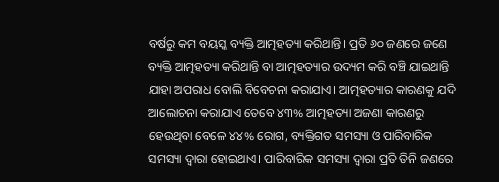ବର୍ଷରୁ କମ ବୟସ୍କ ବ୍ୟକ୍ତି ଆତ୍ମହତ୍ୟା କରିଥାନ୍ତି। ପ୍ରତି ୬୦ ଜଣରେ ଜଣେ ବ୍ୟକ୍ତି ଆତ୍ମହତ୍ୟା କରିଥାନ୍ତି ବା ଆତ୍ମହତ୍ୟାର ଉଦ୍ୟମ କରି ବଞ୍ଚି ଯାଇଥାନ୍ତି ଯାହା ଅପରାଧ ବୋଲି ବିବେଚନା କରାଯାଏ। ଆତ୍ମହତ୍ୟାର କାରଣକୁ ଯଦି ଆଲୋଚନା କରାଯାଏ ତେବେ ୪୩% ଆତ୍ମହତ୍ୟା ଅଜଣା କାରଣରୁ ହେଉଥିବା ବେଳେ ୪୪% ରୋଗ, ବ୍ୟକ୍ତିଗତ ସମସ୍ୟା ଓ ପାରିବାରିକ ସମସ୍ୟା ଦ୍ବାରା ହୋଇଥାଏ। ପାରିବାରିକ ସମସ୍ୟା ଦ୍ବାରା ପ୍ରତି ତିନି ଜଣରେ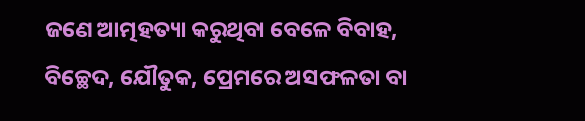ଜଣେ ଆତ୍ମହତ୍ୟା କରୁଥିବା ବେଳେ ବିବାହ, ବିଚ୍ଛେଦ, ଯୌତୁକ, ପ୍ରେମରେ ଅସଫଳତା ବା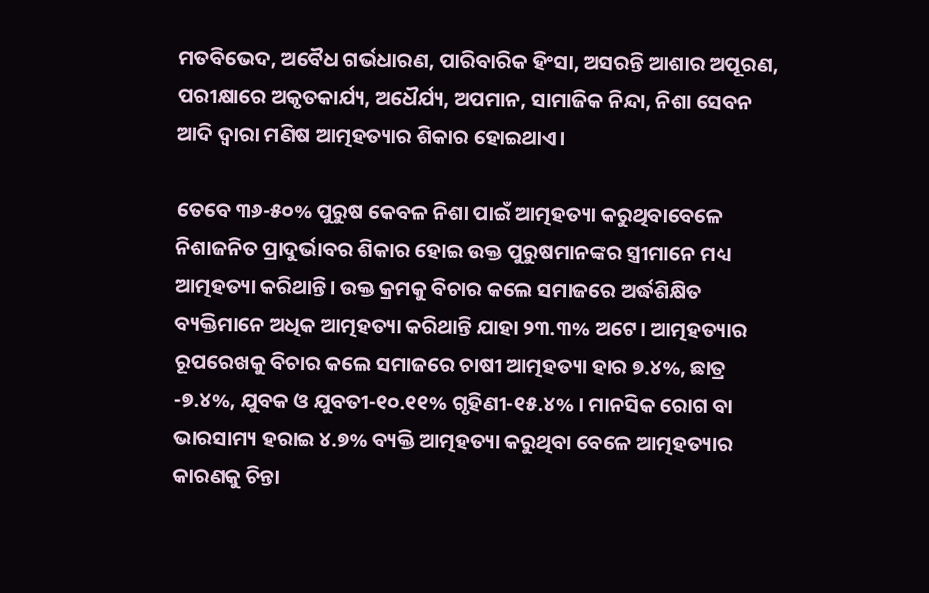ମତବିଭେଦ, ଅବୈଧ ଗର୍ଭଧାରଣ, ପାରିବାରିକ ହିଂସା, ଅସରନ୍ତି ଆଶାର ଅପୂରଣ, ପରୀକ୍ଷାରେ ଅକୃତକାର୍ଯ୍ୟ, ଅଧୈର୍ଯ୍ୟ, ଅପମାନ, ସାମାଜିକ ନିନ୍ଦା, ନିଶା ସେବନ ଆଦି ଦ୍ବାରା ମଣିଷ ଆତ୍ମହତ୍ୟାର ଶିକାର ହୋଇଥାଏ।

ତେବେ ୩୬-୫୦% ପୁରୁଷ କେବଳ ନିଶା ପାଇଁ ଆତ୍ମହତ୍ୟା କରୁଥିବାବେଳେ ନିଶାଜନିତ ପ୍ରାଦୁର୍ଭାବର ଶିକାର ହୋଇ ଉକ୍ତ ପୁରୁଷମାନଙ୍କର ସ୍ତ୍ରୀମାନେ ମଧ୍ୟ ଆତ୍ମହତ୍ୟା କରିଥାନ୍ତି। ଉକ୍ତ କ୍ରମକୁ ବିଚାର କଲେ ସମାଜରେ ଅର୍ଦ୍ଧଶିକ୍ଷିତ ବ୍ୟକ୍ତିମାନେ ଅଧିକ ଆତ୍ମହତ୍ୟା କରିଥାନ୍ତି ଯାହା ୨୩.୩% ଅଟେ। ଆତ୍ମହତ୍ୟାର ରୂପରେଖକୁ ବିଚାର କଲେ ସମାଜରେ ଚାଷୀ ଆତ୍ମହତ୍ୟା ହାର ୭.୪%, ଛାତ୍ର -୭.୪%, ଯୁବକ ଓ ଯୁବତୀ-୧୦.୧୧% ଗୃହିଣୀ-୧୫.୪% । ମାନସିକ ରୋଗ ବା ଭାରସାମ୍ୟ ହରାଇ ୪.୭% ବ୍ୟକ୍ତି ଆତ୍ମହତ୍ୟା କରୁଥିବା ବେଳେ ଆତ୍ମହତ୍ୟାର କାରଣକୁ ଚିନ୍ତା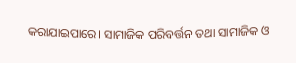କରାଯାଇପାରେ। ସାମାଜିକ ପରିବର୍ତ୍ତନ ତଥା ସାମାଜିକ ଓ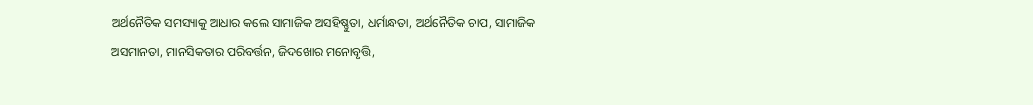ଅର୍ଥନୈତିକ ସମସ୍ୟାକୁ ଆଧାର କଲେ ସାମାଜିକ ଅସହିଷ୍ଣୁତା, ଧର୍ମାନ୍ଧତା, ଅର୍ଥନୈତିକ ଚାପ, ସାମାଜିକ ଅସମାନତା, ମାନସିକତାର ପରିବର୍ତ୍ତନ, ଜିଦଖୋର ମନୋବୃତ୍ତି,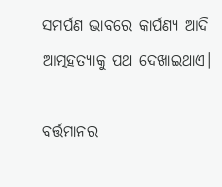ସମର୍ପଣ ଭାବରେ କାର୍ପଣ୍ୟ ଆଦି ଆତ୍ମହତ୍ୟାକୁ ପଥ ଦେଖାଇଥାଏ।

ବର୍ତ୍ତମାନର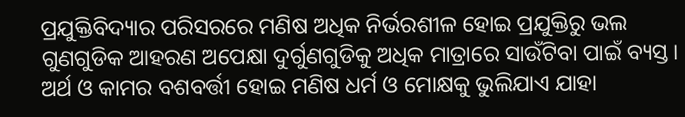ପ୍ରଯୁକ୍ତିବିଦ୍ୟାର ପରିସରରେ ମଣିଷ ଅଧିକ ନିର୍ଭରଶୀଳ ହୋଇ ପ୍ରଯୁକ୍ତିରୁ ଭଲ ଗୁଣଗୁଡିକ ଆହରଣ ଅପେକ୍ଷା ଦୁର୍ଗୁଣଗୁଡିକୁ ଅଧିକ ମାତ୍ରାରେ ସାଉଁଟିବା ପାଇଁ ବ୍ୟସ୍ତ। ଅର୍ଥ ଓ କାମର ବଶବର୍ତ୍ତୀ ହୋଇ ମଣିଷ ଧର୍ମ ଓ ମୋକ୍ଷକୁ ଭୁଲିଯାଏ ଯାହା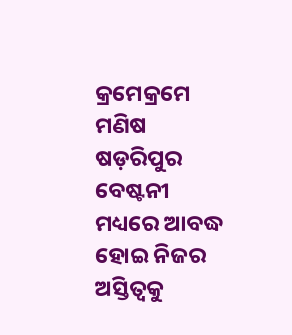କ୍ରମେକ୍ରମେ ମଣିଷ ଷଡ଼ରିପୁର ବେଷ୍ଟନୀ ମଧ୍ୟରେ ଆବଦ୍ଧ ହୋଇ ନିଜର ଅସ୍ତିତ୍ବକୁ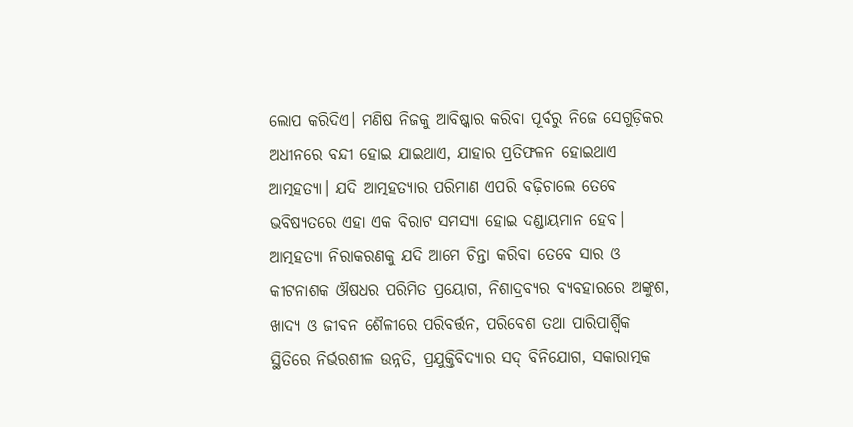ଲୋପ କରିଦିଏ। ମଣିଷ ନିଜକୁ ଆବିଷ୍କାର କରିବା ପୂର୍ବରୁ ନିଜେ ସେଗୁଡ଼ିକର ଅଧୀନରେ ବନ୍ଦୀ ହୋଇ ଯାଇଥାଏ, ଯାହାର ପ୍ରତିଫଳନ ହୋଇଥାଏ ଆତ୍ମହତ୍ୟା। ଯଦି ଆତ୍ମହତ୍ୟାର ପରିମାଣ ଏପରି ବଢ଼ିଚାଲେ ତେବେ ଭବିଷ୍ୟତରେ ଏହା ଏକ ବିରାଟ ସମସ୍ୟା ହୋଇ ଦଣ୍ଡାୟମାନ ହେବ।
ଆତ୍ମହତ୍ୟା ନିରାକରଣକୁ ଯଦି ଆମେ ଚିନ୍ତା କରିବା ତେବେ ସାର ଓ କୀଟନାଶକ ଔଷଧର ପରିମିତ ପ୍ରୟୋଗ, ନିଶାଦ୍ରବ୍ୟର ବ୍ୟବହାରରେ ଅଙ୍କୁଶ, ଖାଦ୍ୟ ଓ ଜୀବନ ଶୈଳୀରେ ପରିବର୍ତ୍ତନ, ପରିବେଶ ତଥା ପାରିପାର୍ଶ୍ବିକ ସ୍ଥିତିରେ ନିର୍ଭରଶୀଳ ଉନ୍ନତି, ପ୍ରଯୁକ୍ତିବିଦ୍ୟାର ସଦ୍‌ ବିନିଯୋଗ, ସକାରାତ୍ମକ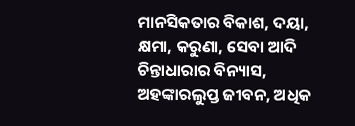ମାନସିକତାର ବିକାଶ, ଦୟା, କ୍ଷମା, କରୁଣା, ସେବା ଆଦି ଚିନ୍ତାଧାରାର ବିନ୍ୟାସ, ଅହଙ୍କାରଲୁପ୍ତ ଜୀବନ, ଅଧିକ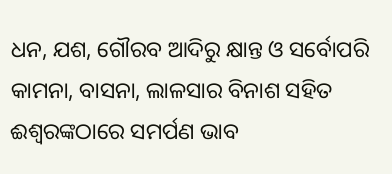ଧନ, ଯଶ, ଗୌରବ ଆଦିରୁ କ୍ଷାନ୍ତ ଓ ସର୍ବୋପରି କାମନା, ବାସନା, ଲାଳସାର ବିନାଶ ସହିତ ଈଶ୍ବରଙ୍କଠାରେ ସମର୍ପଣ ଭାବ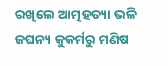ରଖିଲେ ଆତ୍ମହତ୍ୟା ଭଳି ଜଘନ୍ୟ କୁକର୍ମରୁ ମଣିଷ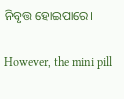ନିବୃତ୍ତ ହୋଇପାରେ।

However, the mini pill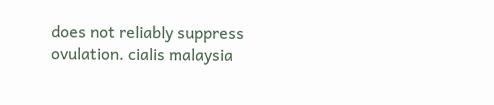does not reliably suppress ovulation. cialis malaysia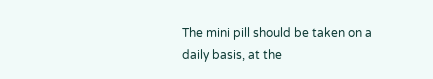The mini pill should be taken on a daily basis, at the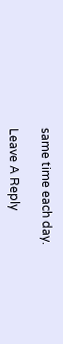same time each day.

Leave A Reply